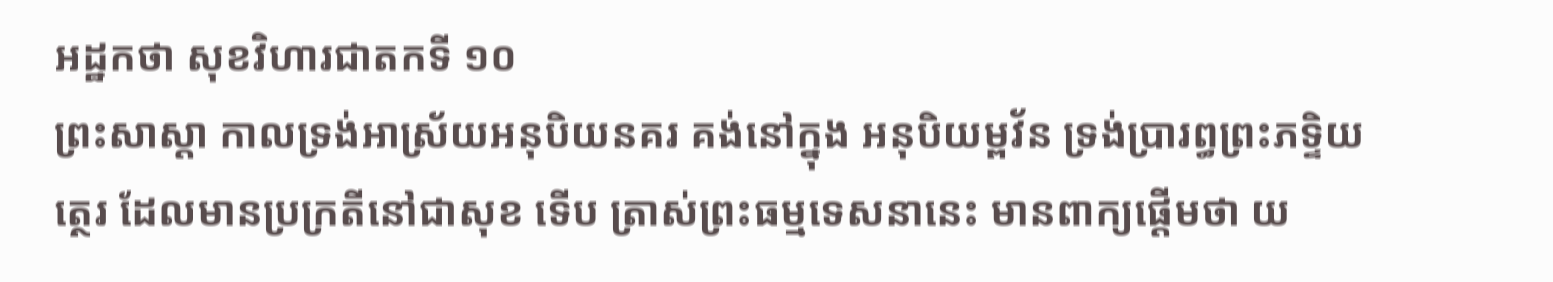អដ្ឋកថា សុខវិហារជាតកទី ១០
ព្រះសាស្តា កាលទ្រង់អាស្រ័យអនុបិយនគរ គង់នៅក្នុង អនុបិយម្ពវ័ន ទ្រង់ប្រារព្ធព្រះភទ្ទិយត្ថេរ ដែលមានប្រក្រតីនៅជាសុខ ទើប ត្រាស់ព្រះធម្មទេសនានេះ មានពាក្យផ្តើមថា យ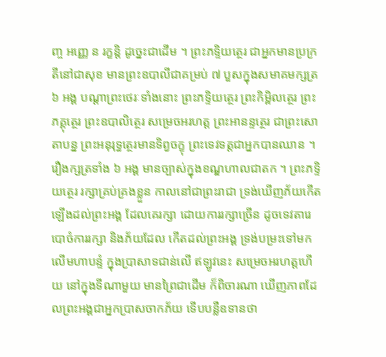ញ្ច អញ្ញេ ន រក្ខន្តិ ដូច្នេះជាដើម ។ ព្រះភទ្ទិយត្ថេរ ជាអ្នកមានប្រក្រតីនៅជាសុខ មានព្រះឧបាលីជាគម្រប់ ៧ បួសក្នុងសមាគមក្សត្រ ៦ អង្គ បណ្តាព្រះថេរៈទាំងនោះ ព្រះភទ្ទិយត្ថេរ ព្រះកិម្ពិលត្ថេរ ព្រះភគ្គុត្ថេរ ព្រះឧបាលិត្ថេរ សម្រេចអរហត្ត ព្រះអានន្ទត្ថេរ ជាព្រះសោតាបន្ន ព្រះអនុរុទ្ធត្ថេរមានទិព្វចក្ខុ ព្រះទេវទត្តជាអ្នកបានឈាន ។ រឿងក្សត្រទាំង ៦ អង្គ មានច្បាស់ក្នុងខណ្ឌហាលជាតក ។ ព្រះភទ្ទិយត្ថេរ រក្សាគ្រប់គ្រងខ្លួន កាលនៅជាព្រះរាជា ទ្រង់ឃើញភ័យកើតឡើងដល់ព្រះអង្គ ដែលគេរក្សា ដោយការរក្សាច្រើន ដូចទេវតារេបោចំការរក្សា និងភ័យដែល កើតដល់ព្រះអង្គ ទ្រង់បម្រះទៅមកលើមហាបន្ទំ ក្នុងប្រាសាទជាន់លើ ឥឡូវនេះ សម្រេចអរហត្តហើយ នៅក្នុងទីណាមួយ មានព្រៃជាដើម ក៏ពិចារណា ឃើញភាពដែលព្រះអង្គជាអ្នកប្រាសចាកភ័យ ទើបបន្លឺឧទានថា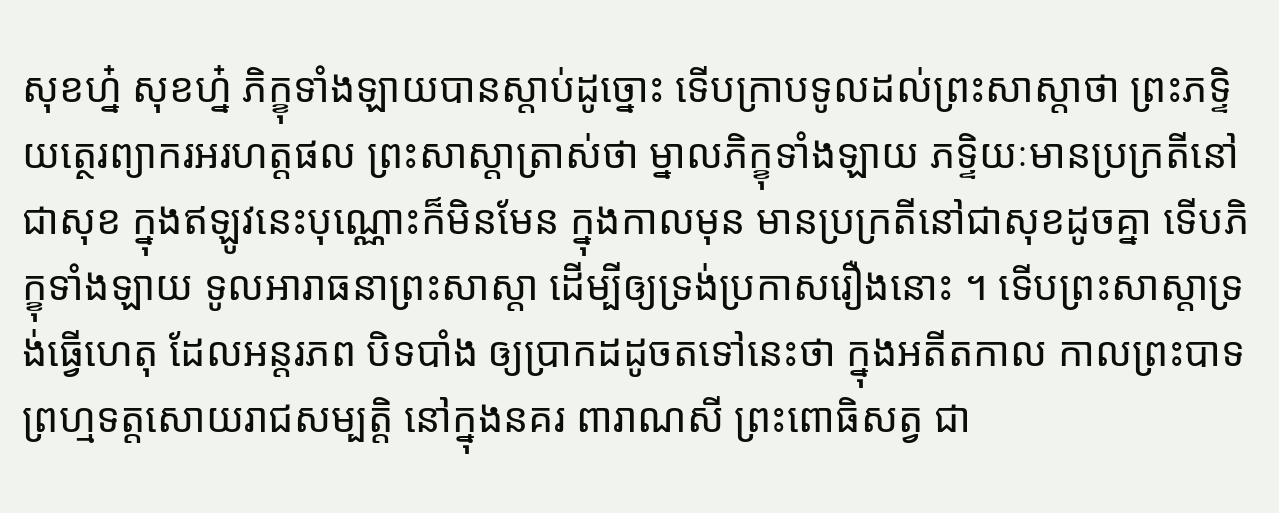សុខហ្ន៎ សុខហ្ន៎ ភិក្ខុទាំងឡាយបានស្តាប់ដូច្នោះ ទើបក្រាបទូលដល់ព្រះសាស្តាថា ព្រះភទ្ទិយត្ថេរព្យាករអរហត្តផល ព្រះសាស្តាត្រាស់ថា ម្នាលភិក្ខុទាំងឡាយ ភទ្ទិយៈមានប្រក្រតីនៅជាសុខ ក្នុងឥឡូវនេះបុណ្ណោះក៏មិនមែន ក្នុងកាលមុន មានប្រក្រតីនៅជាសុខដូចគ្នា ទើបភិក្ខុទាំងឡាយ ទូលអារាធនាព្រះសាស្តា ដើម្បីឲ្យទ្រង់ប្រកាសរឿងនោះ ។ ទើបព្រះសាស្តាទ្រង់ធ្វើហេតុ ដែលអន្តរភព បិទបាំង ឲ្យប្រាកដដូចតទៅនេះថា ក្នុងអតីតកាល កាលព្រះបាទព្រហ្មទត្តសោយរាជសម្បត្តិ នៅក្នុងនគរ ពារាណសី ព្រះពោធិសត្វ ជា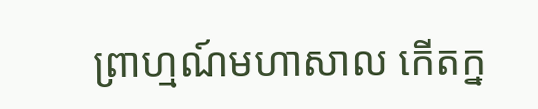ព្រាហ្មណ៍មហាសាល កើតក្ន